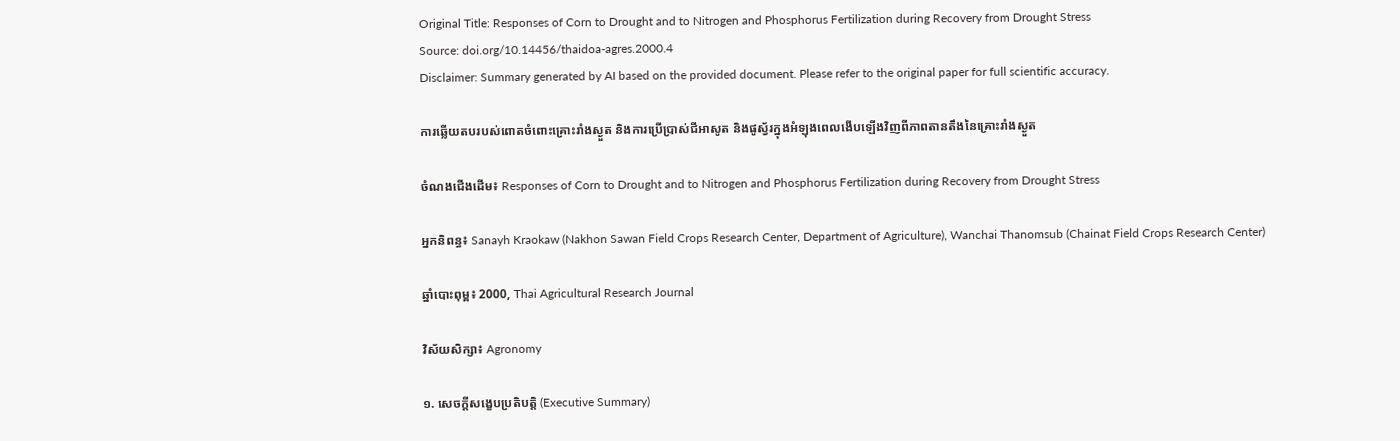Original Title: Responses of Corn to Drought and to Nitrogen and Phosphorus Fertilization during Recovery from Drought Stress
Source: doi.org/10.14456/thaidoa-agres.2000.4
Disclaimer: Summary generated by AI based on the provided document. Please refer to the original paper for full scientific accuracy.

ការឆ្លើយតបរបស់ពោតចំពោះគ្រោះរាំងស្ងួត និងការប្រើប្រាស់ជីអាសូត និងផូស្វ័រក្នុងអំឡុងពេលងើបឡើងវិញពីភាពតានតឹងនៃគ្រោះរាំងស្ងួត

ចំណងជើងដើម៖ Responses of Corn to Drought and to Nitrogen and Phosphorus Fertilization during Recovery from Drought Stress

អ្នកនិពន្ធ៖ Sanayh Kraokaw (Nakhon Sawan Field Crops Research Center, Department of Agriculture), Wanchai Thanomsub (Chainat Field Crops Research Center)

ឆ្នាំបោះពុម្ព៖ 2000, Thai Agricultural Research Journal

វិស័យសិក្សា៖ Agronomy

១. សេចក្តីសង្ខេបប្រតិបត្តិ (Executive Summary)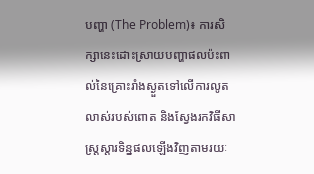បញ្ហា (The Problem)៖ ការសិក្សានេះដោះស្រាយបញ្ហាផលប៉ះពាល់នៃគ្រោះរាំងស្ងួតទៅលើការលូតលាស់របស់ពោត និងស្វែងរកវិធីសាស្រ្តស្តារទិន្នផលឡើងវិញតាមរយៈ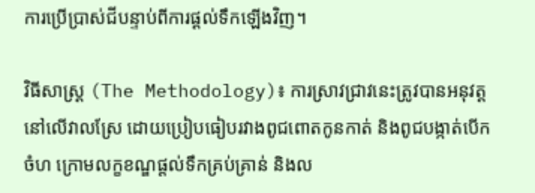ការប្រើប្រាស់ជីបន្ទាប់ពីការផ្តល់ទឹកឡើងវិញ។

វិធីសាស្ត្រ (The Methodology)៖ ការស្រាវជ្រាវនេះត្រូវបានអនុវត្តនៅលើវាលស្រែ ដោយប្រៀបធៀបរវាងពូជពោតកូនកាត់ និងពូជបង្កាត់បើកចំហ ក្រោមលក្ខខណ្ឌផ្តល់ទឹកគ្រប់គ្រាន់ និងល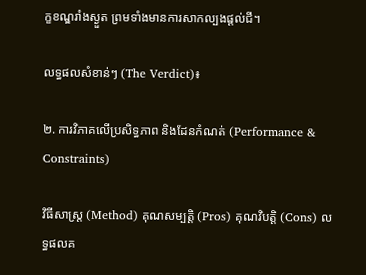ក្ខខណ្ឌរាំងស្ងួត ព្រមទាំងមានការសាកល្បងផ្តល់ជី។

លទ្ធផលសំខាន់ៗ (The Verdict)៖

២. ការវិភាគលើប្រសិទ្ធភាព និងដែនកំណត់ (Performance & Constraints)

វិធីសាស្ត្រ (Method) គុណសម្បត្តិ (Pros) គុណវិបត្តិ (Cons) លទ្ធផលគ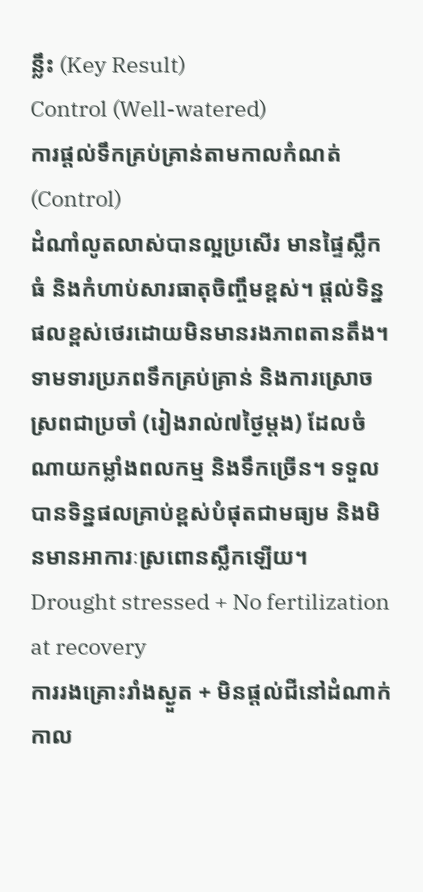ន្លឹះ (Key Result)
Control (Well-watered)
ការផ្តល់ទឹកគ្រប់គ្រាន់តាមកាលកំណត់ (Control)
ដំណាំលូតលាស់បានល្អប្រសើរ មានផ្ទៃស្លឹកធំ និងកំហាប់សារធាតុចិញ្ចឹមខ្ពស់។ ផ្តល់ទិន្នផលខ្ពស់ថេរដោយមិនមានរងភាពតានតឹង។ ទាមទារប្រភពទឹកគ្រប់គ្រាន់ និងការស្រោចស្រពជាប្រចាំ (រៀងរាល់៧ថ្ងៃម្តង) ដែលចំណាយកម្លាំងពលកម្ម និងទឹកច្រើន។ ទទួលបានទិន្នផលគ្រាប់ខ្ពស់បំផុតជាមធ្យម និងមិនមានអាការៈស្រពោនស្លឹកឡើយ។
Drought stressed + No fertilization at recovery
ការរងគ្រោះរាំងស្ងួត + មិនផ្តល់ជីនៅដំណាក់កាល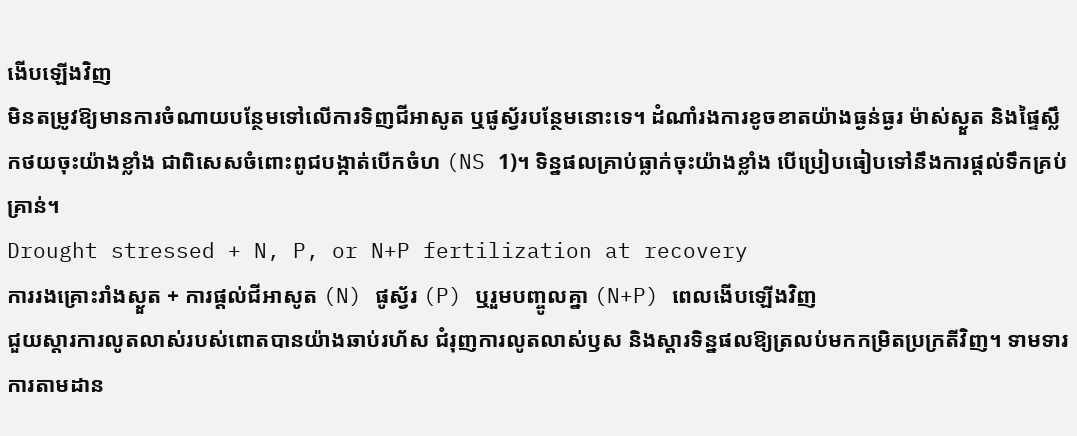ងើបឡើងវិញ
មិនតម្រូវឱ្យមានការចំណាយបន្ថែមទៅលើការទិញជីអាសូត ឬផូស្វ័របន្ថែមនោះទេ។ ដំណាំរងការខូចខាតយ៉ាងធ្ងន់ធ្ងរ ម៉ាស់ស្ងួត និងផ្ទៃស្លឹកថយចុះយ៉ាងខ្លាំង ជាពិសេសចំពោះពូជបង្កាត់បើកចំហ (NS 1)។ ទិន្នផលគ្រាប់ធ្លាក់ចុះយ៉ាងខ្លាំង បើប្រៀបធៀបទៅនឹងការផ្តល់ទឹកគ្រប់គ្រាន់។
Drought stressed + N, P, or N+P fertilization at recovery
ការរងគ្រោះរាំងស្ងួត + ការផ្តល់ជីអាសូត (N) ផូស្វ័រ (P) ឬរួមបញ្ចូលគ្នា (N+P) ពេលងើបឡើងវិញ
ជួយស្តារការលូតលាស់របស់ពោតបានយ៉ាងឆាប់រហ័ស ជំរុញការលូតលាស់ឫស និងស្តារទិន្នផលឱ្យត្រលប់មកកម្រិតប្រក្រតីវិញ។ ទាមទារការតាមដាន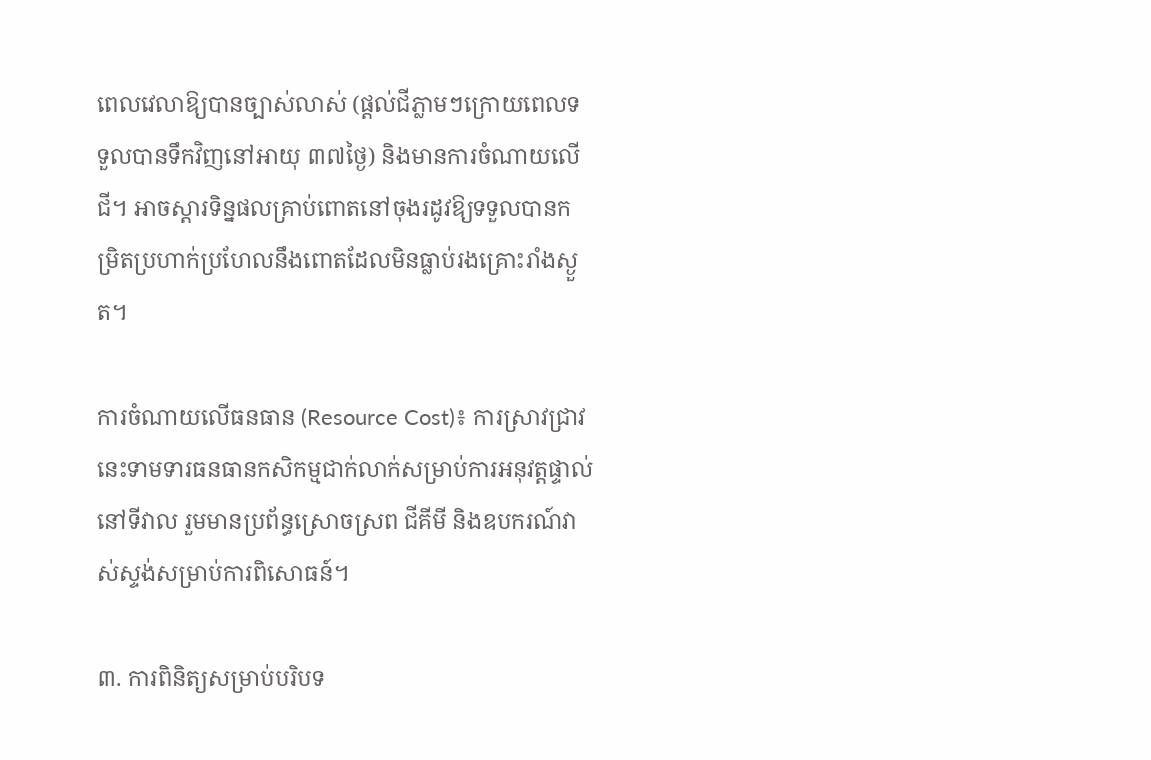ពេលវេលាឱ្យបានច្បាស់លាស់ (ផ្តល់ជីភ្លាមៗក្រោយពេលទទួលបានទឹកវិញនៅអាយុ ៣៧ថ្ងៃ) និងមានការចំណាយលើជី។ អាចស្តារទិន្នផលគ្រាប់ពោតនៅចុងរដូវឱ្យទទួលបានកម្រិតប្រហាក់ប្រហែលនឹងពោតដែលមិនធ្លាប់រងគ្រោះរាំងស្ងួត។

ការចំណាយលើធនធាន (Resource Cost)៖ ការស្រាវជ្រាវនេះទាមទារធនធានកសិកម្មជាក់លាក់សម្រាប់ការអនុវត្តផ្ទាល់នៅទីវាល រួមមានប្រព័ន្ធស្រោចស្រព ជីគីមី និងឧបករណ៍វាស់ស្ទង់សម្រាប់ការពិសោធន៍។

៣. ការពិនិត្យសម្រាប់បរិបទ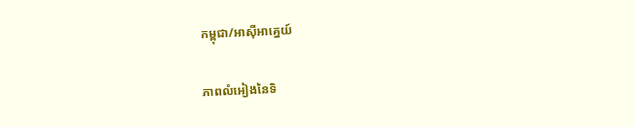កម្ពុជា/អាស៊ីអាគ្នេយ៍

ភាពលំអៀងនៃទិ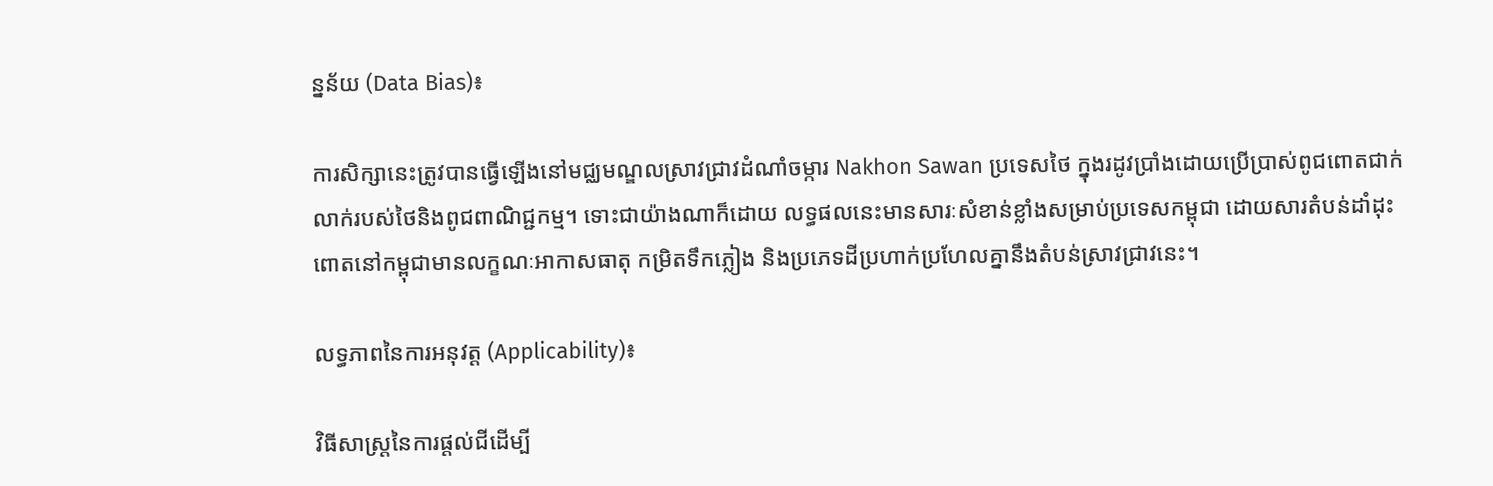ន្នន័យ (Data Bias)៖

ការសិក្សានេះត្រូវបានធ្វើឡើងនៅមជ្ឈមណ្ឌលស្រាវជ្រាវដំណាំចម្ការ Nakhon Sawan ប្រទេសថៃ ក្នុងរដូវប្រាំងដោយប្រើប្រាស់ពូជពោតជាក់លាក់របស់ថៃនិងពូជពាណិជ្ជកម្ម។ ទោះជាយ៉ាងណាក៏ដោយ លទ្ធផលនេះមានសារៈសំខាន់ខ្លាំងសម្រាប់ប្រទេសកម្ពុជា ដោយសារតំបន់ដាំដុះពោតនៅកម្ពុជាមានលក្ខណៈអាកាសធាតុ កម្រិតទឹកភ្លៀង និងប្រភេទដីប្រហាក់ប្រហែលគ្នានឹងតំបន់ស្រាវជ្រាវនេះ។

លទ្ធភាពនៃការអនុវត្ត (Applicability)៖

វិធីសាស្ត្រនៃការផ្តល់ជីដើម្បី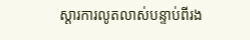ស្តារការលូតលាស់បន្ទាប់ពីរង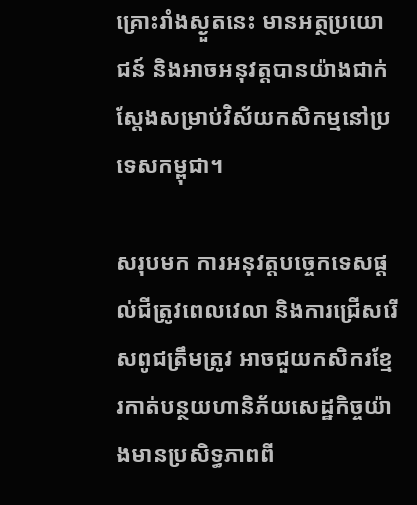គ្រោះរាំងស្ងួតនេះ មានអត្ថប្រយោជន៍ និងអាចអនុវត្តបានយ៉ាងជាក់ស្តែងសម្រាប់វិស័យកសិកម្មនៅប្រទេសកម្ពុជា។

សរុបមក ការអនុវត្តបច្ចេកទេសផ្តល់ជីត្រូវពេលវេលា និងការជ្រើសរើសពូជត្រឹមត្រូវ អាចជួយកសិករខ្មែរកាត់បន្ថយហានិភ័យសេដ្ឋកិច្ចយ៉ាងមានប្រសិទ្ធភាពពី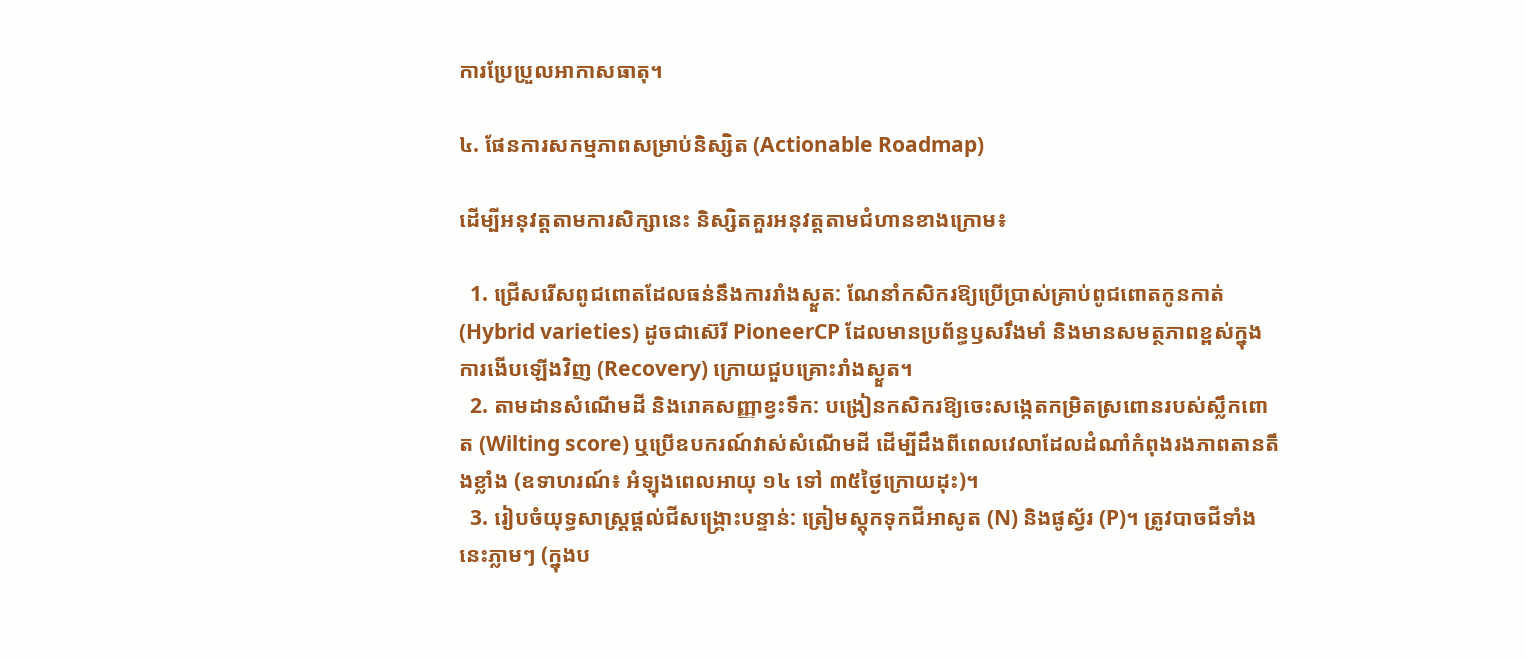ការប្រែប្រួលអាកាសធាតុ។

៤. ផែនការសកម្មភាពសម្រាប់និស្សិត (Actionable Roadmap)

ដើម្បីអនុវត្តតាមការសិក្សានេះ និស្សិតគួរអនុវត្តតាមជំហានខាងក្រោម៖

  1. ជ្រើសរើសពូជពោតដែលធន់នឹងការរាំងស្ងួត: ណែនាំកសិករឱ្យប្រើប្រាស់គ្រាប់ពូជពោតកូនកាត់ (Hybrid varieties) ដូចជាស៊េរី PioneerCP ដែលមានប្រព័ន្ធឫសរឹងមាំ និងមានសមត្ថភាពខ្ពស់ក្នុងការងើបឡើងវិញ (Recovery) ក្រោយជួបគ្រោះរាំងស្ងួត។
  2. តាមដានសំណើមដី និងរោគសញ្ញាខ្វះទឹក: បង្រៀនកសិករឱ្យចេះសង្កេតកម្រិតស្រពោនរបស់ស្លឹកពោត (Wilting score) ឬប្រើឧបករណ៍វាស់សំណើមដី ដើម្បីដឹងពីពេលវេលាដែលដំណាំកំពុងរងភាពតានតឹងខ្លាំង (ឧទាហរណ៍៖ អំឡុងពេលអាយុ ១៤ ទៅ ៣៥ថ្ងៃក្រោយដុះ)។
  3. រៀបចំយុទ្ធសាស្ត្រផ្តល់ជីសង្គ្រោះបន្ទាន់: ត្រៀមស្តុកទុកជីអាសូត (N) និងផូស្វ័រ (P)។ ត្រូវបាចជីទាំងនេះភ្លាមៗ (ក្នុងប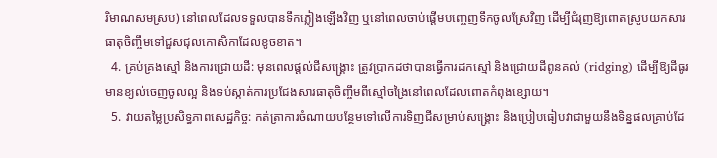រិមាណសមស្រប) នៅពេលដែលទទួលបានទឹកភ្លៀងឡើងវិញ ឬនៅពេលចាប់ផ្តើមបញ្ចេញទឹកចូលស្រែវិញ ដើម្បីជំរុញឱ្យពោតស្រូបយកសារធាតុចិញ្ចឹមទៅជួសជុលកោសិកាដែលខូចខាត។
  4. គ្រប់គ្រងស្មៅ និងការជ្រោយដី: មុនពេលផ្តល់ជីសង្គ្រោះ ត្រូវប្រាកដថាបានធ្វើការដកស្មៅ និងជ្រោយដីពូនគល់ (ridging) ដើម្បីឱ្យដីធូរ មានខ្យល់ចេញចូលល្អ និងទប់ស្កាត់ការប្រជែងសារធាតុចិញ្ចឹមពីស្មៅចង្រៃនៅពេលដែលពោតកំពុងខ្សោយ។
  5. វាយតម្លៃប្រសិទ្ធភាពសេដ្ឋកិច្ច: កត់ត្រាការចំណាយបន្ថែមទៅលើការទិញជីសម្រាប់សង្គ្រោះ និងប្រៀបធៀបវាជាមួយនឹងទិន្នផលគ្រាប់ដែ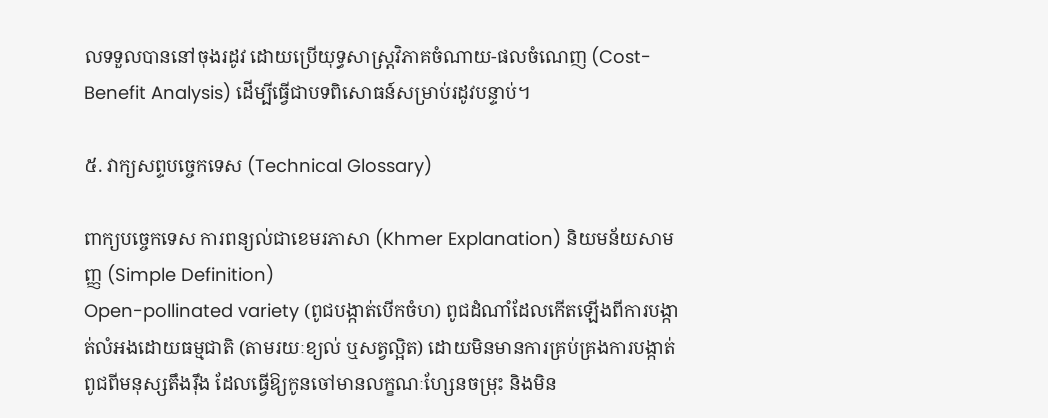លទទួលបាននៅចុងរដូវ ដោយប្រើយុទ្ធសាស្ត្រវិភាគចំណាយ-ផលចំណេញ (Cost-Benefit Analysis) ដើម្បីធ្វើជាបទពិសោធន៍សម្រាប់រដូវបន្ទាប់។

៥. វាក្យសព្ទបច្ចេកទេស (Technical Glossary)

ពាក្យបច្ចេកទេស ការពន្យល់ជាខេមរភាសា (Khmer Explanation) និយមន័យសាមញ្ញ (Simple Definition)
Open-pollinated variety (ពូជបង្កាត់បើកចំហ) ពូជដំណាំដែលកើតឡើងពីការបង្កាត់លំអងដោយធម្មជាតិ (តាមរយៈខ្យល់ ឬសត្វល្អិត) ដោយមិនមានការគ្រប់គ្រងការបង្កាត់ពូជពីមនុស្សតឹងរ៉ឹង ដែលធ្វើឱ្យកូនចៅមានលក្ខណៈហ្សែនចម្រុះ និងមិន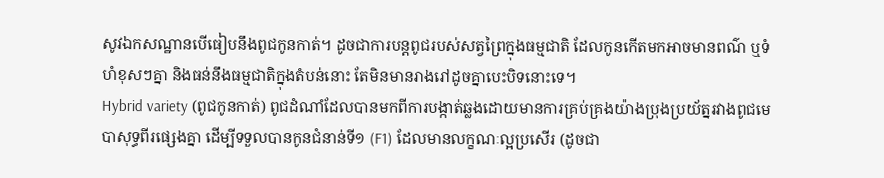សូវឯកសណ្ឋានបើធៀបនឹងពូជកូនកាត់។ ដូចជាការបន្តពូជរបស់សត្វព្រៃក្នុងធម្មជាតិ ដែលកូនកើតមកអាចមានពណ៌ ឬទំហំខុសៗគ្នា និងធន់នឹងធម្មជាតិក្នុងតំបន់នោះ តែមិនមានរាងរៅដូចគ្នាបេះបិទនោះទេ។
Hybrid variety (ពូជកូនកាត់) ពូជដំណាំដែលបានមកពីការបង្កាត់ឆ្លងដោយមានការគ្រប់គ្រងយ៉ាងប្រុងប្រយ័ត្នរវាងពូជមេបាសុទ្ធពីរផ្សេងគ្នា ដើម្បីទទួលបានកូនជំនាន់ទី១ (F1) ដែលមានលក្ខណៈល្អប្រសើរ (ដូចជា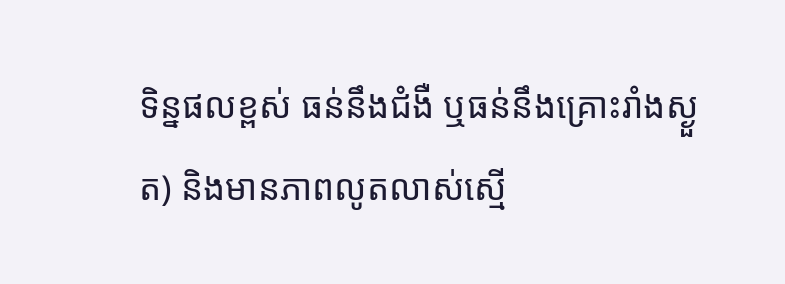ទិន្នផលខ្ពស់ ធន់នឹងជំងឺ ឬធន់នឹងគ្រោះរាំងស្ងួត) និងមានភាពលូតលាស់ស្មើ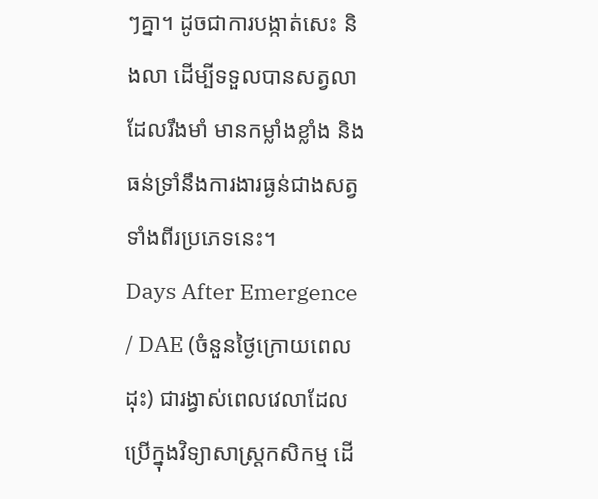ៗគ្នា។ ដូចជាការបង្កាត់សេះ និងលា ដើម្បីទទួលបានសត្វលាដែលរឹងមាំ មានកម្លាំងខ្លាំង និងធន់ទ្រាំនឹងការងារធ្ងន់ជាងសត្វទាំងពីរប្រភេទនេះ។
Days After Emergence / DAE (ចំនួនថ្ងៃក្រោយពេលដុះ) ជារង្វាស់ពេលវេលាដែលប្រើក្នុងវិទ្យាសាស្ត្រកសិកម្ម ដើ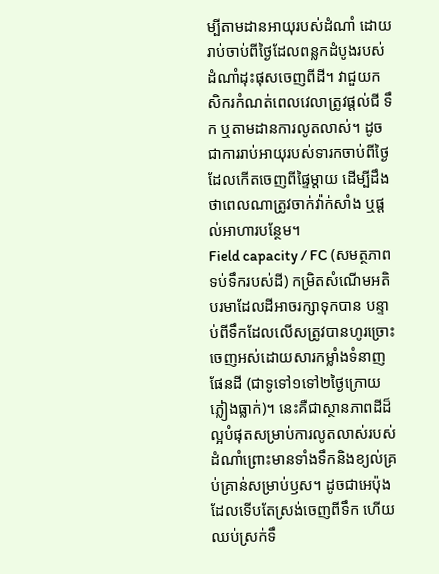ម្បីតាមដានអាយុរបស់ដំណាំ ដោយរាប់ចាប់ពីថ្ងៃដែលពន្លកដំបូងរបស់ដំណាំដុះផុសចេញពីដី។ វាជួយកសិករកំណត់ពេលវេលាត្រូវផ្តល់ជី ទឹក ឬតាមដានការលូតលាស់។ ដូចជាការរាប់អាយុរបស់ទារកចាប់ពីថ្ងៃដែលកើតចេញពីផ្ទៃម្តាយ ដើម្បីដឹងថាពេលណាត្រូវចាក់វ៉ាក់សាំង ឬផ្តល់អាហារបន្ថែម។
Field capacity / FC (សមត្ថភាពទប់ទឹករបស់ដី) កម្រិតសំណើមអតិបរមាដែលដីអាចរក្សាទុកបាន បន្ទាប់ពីទឹកដែលលើសត្រូវបានហូរច្រោះចេញអស់ដោយសារកម្លាំងទំនាញផែនដី (ជាទូទៅ១ទៅ២ថ្ងៃក្រោយភ្លៀងធ្លាក់)។ នេះគឺជាស្ថានភាពដីដ៏ល្អបំផុតសម្រាប់ការលូតលាស់របស់ដំណាំព្រោះមានទាំងទឹកនិងខ្យល់គ្រប់គ្រាន់សម្រាប់ឫស។ ដូចជាអេប៉ុងដែលទើបតែស្រង់ចេញពីទឹក ហើយឈប់ស្រក់ទឹ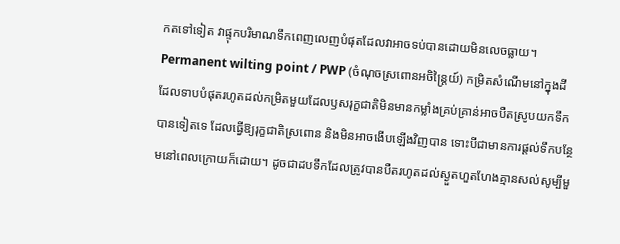កតទៅទៀត វាផ្ទុកបរិមាណទឹកពេញលេញបំផុតដែលវាអាចទប់បានដោយមិនលេចធ្លាយ។
Permanent wilting point / PWP (ចំណុចស្រពោនអចិន្ត្រៃយ៍) កម្រិតសំណើមនៅក្នុងដីដែលទាបបំផុតរហូតដល់កម្រិតមួយដែលឫសរុក្ខជាតិមិនមានកម្លាំងគ្រប់គ្រាន់អាចបឺតស្រូបយកទឹកបានទៀតទេ ដែលធ្វើឱ្យរុក្ខជាតិស្រពោន និងមិនអាចងើបឡើងវិញបាន ទោះបីជាមានការផ្តល់ទឹកបន្ថែមនៅពេលក្រោយក៏ដោយ។ ដូចជាដបទឹកដែលត្រូវបានបឺតរហូតដល់ស្ងួតហួតហែងគ្មានសល់សូម្បីមួ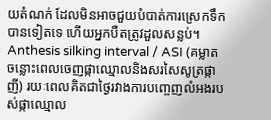យតំណក់ ដែលមិនអាចជួយបំបាត់ការស្រេកទឹកបានទៀតទេ ហើយអ្នកបឺតត្រូវដួលសន្លប់។
Anthesis silking interval / ASI (គម្លាតចន្លោះពេលចេញផ្កាឈ្មោលនិងសរសៃសូត្រផ្កាញី) រយៈពេលគិតជាថ្ងៃរវាងការបញ្ចេញលំអងរបស់ផ្កាឈ្មោល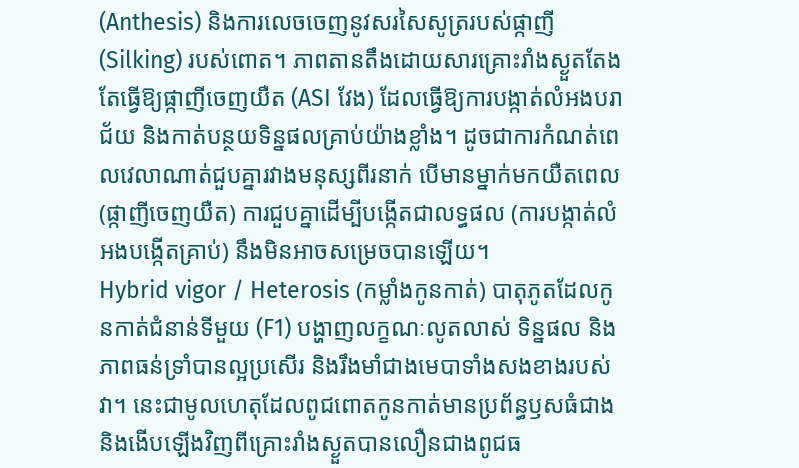(Anthesis) និងការលេចចេញនូវសរសៃសូត្ររបស់ផ្កាញី (Silking) របស់ពោត។ ភាពតានតឹងដោយសារគ្រោះរាំងស្ងួតតែងតែធ្វើឱ្យផ្កាញីចេញយឺត (ASI វែង) ដែលធ្វើឱ្យការបង្កាត់លំអងបរាជ័យ និងកាត់បន្ថយទិន្នផលគ្រាប់យ៉ាងខ្លាំង។ ដូចជាការកំណត់ពេលវេលាណាត់ជួបគ្នារវាងមនុស្សពីរនាក់ បើមានម្នាក់មកយឺតពេល (ផ្កាញីចេញយឺត) ការជួបគ្នាដើម្បីបង្កើតជាលទ្ធផល (ការបង្កាត់លំអងបង្កើតគ្រាប់) នឹងមិនអាចសម្រេចបានឡើយ។
Hybrid vigor / Heterosis (កម្លាំងកូនកាត់) បាតុភូតដែលកូនកាត់ជំនាន់ទីមួយ (F1) បង្ហាញលក្ខណៈលូតលាស់ ទិន្នផល និងភាពធន់ទ្រាំបានល្អប្រសើរ និងរឹងមាំជាងមេបាទាំងសងខាងរបស់វា។ នេះជាមូលហេតុដែលពូជពោតកូនកាត់មានប្រព័ន្ធឫសធំជាង និងងើបឡើងវិញពីគ្រោះរាំងស្ងួតបានលឿនជាងពូជធ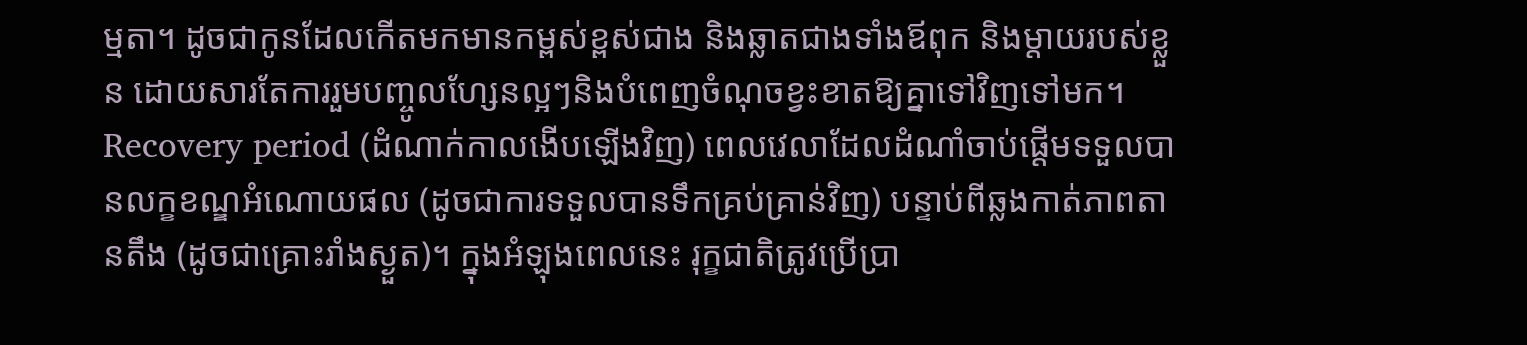ម្មតា។ ដូចជាកូនដែលកើតមកមានកម្ពស់ខ្ពស់ជាង និងឆ្លាតជាងទាំងឪពុក និងម្តាយរបស់ខ្លួន ដោយសារតែការរួមបញ្ចូលហ្សែនល្អៗនិងបំពេញចំណុចខ្វះខាតឱ្យគ្នាទៅវិញទៅមក។
Recovery period (ដំណាក់កាលងើបឡើងវិញ) ពេលវេលាដែលដំណាំចាប់ផ្តើមទទួលបានលក្ខខណ្ឌអំណោយផល (ដូចជាការទទួលបានទឹកគ្រប់គ្រាន់វិញ) បន្ទាប់ពីឆ្លងកាត់ភាពតានតឹង (ដូចជាគ្រោះរាំងស្ងួត)។ ក្នុងអំឡុងពេលនេះ រុក្ខជាតិត្រូវប្រើប្រា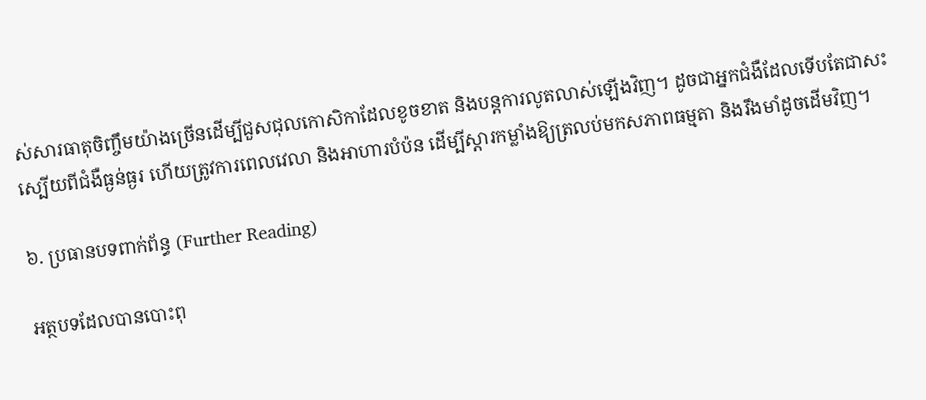ស់សារធាតុចិញ្ចឹមយ៉ាងច្រើនដើម្បីជួសជុលកោសិកាដែលខូចខាត និងបន្តការលូតលាស់ឡើងវិញ។ ដូចជាអ្នកជំងឺដែលទើបតែជាសះស្បើយពីជំងឺធ្ងន់ធ្ងរ ហើយត្រូវការពេលវេលា និងអាហារបំប៉ន ដើម្បីស្តារកម្លាំងឱ្យត្រលប់មកសភាពធម្មតា និងរឹងមាំដូចដើមវិញ។

៦. ប្រធានបទពាក់ព័ន្ធ (Further Reading)

អត្ថបទដែលបានបោះពុ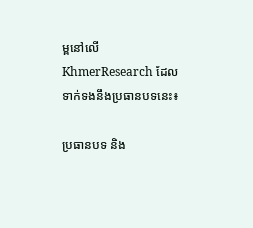ម្ពនៅលើ KhmerResearch ដែលទាក់ទងនឹងប្រធានបទនេះ៖

ប្រធានបទ និង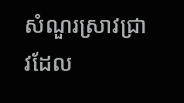សំណួរស្រាវជ្រាវដែល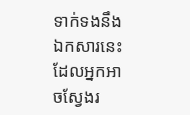ទាក់ទងនឹងឯកសារនេះ ដែលអ្នកអាចស្វែងរ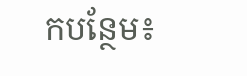កបន្ថែម៖